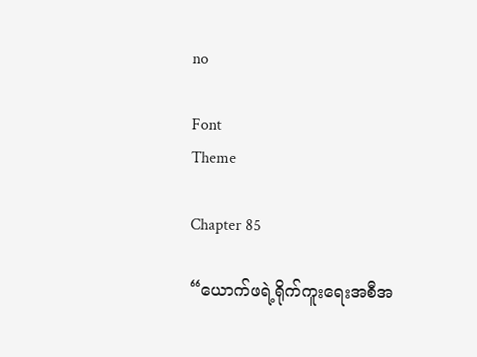no

Font
Theme

Chapter 85

“ယောက်ဖရဲ့ရိုက်ကူးရေးအစီအ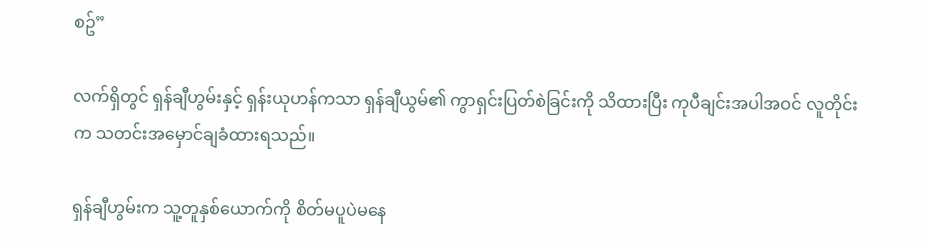စဥ်”

လက်ရှိတွင် ရှန်ချီဟွမ်းနှင့် ရှန်းယုဟန်ကသာ ရှန်ချီယွမ်၏ ကွာရှင်းပြတ်စဲခြင်းကို သိထားပြီး ကုပီချင်းအပါအဝင် လူတိုင်းက သတင်းအမှောင်ချခံထားရသည်။

ရှန်ချီဟွမ်းက သူ့တူနှစ်ယောက်ကို စိတ်မပူပဲမနေ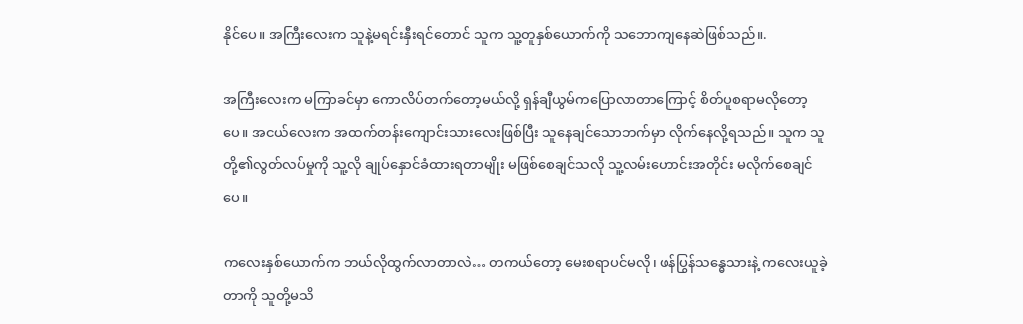နိုင်ပေ။ အကြီးလေးက သူနဲ့မရင်းနှီးရင်တောင် သူက သူ့တူနှစ်ယောက်ကို သဘောကျနေဆဲဖြစ်သည်။.

အကြီးလေးက မကြာခင်မှာ ကောလိပ်တက်တော့မယ်လို့ ရှန်ချီယွမ်ကပြောလာတာကြောင့် စိတ်ပူစရာမလိုတော့ပေ။ အငယ်လေးက အထက်တန်းကျောင်းသားလေးဖြစ်ပြီး သူနေချင်သောဘက်မှာ လိုက်နေလို့ရသည်။ သူက သူတို့၏လွတ်လပ်မှုကို သူ့လို ချုပ်နှောင်ခံထားရတာမျိုး မဖြစ်စေချင်သလို သူ့လမ်းဟောင်းအတိုင်း မလိုက်စေချင်ပေ။

ကလေးနှစ်ယောက်က ဘယ်လိုထွက်လာတာလဲ… တကယ်တော့ မေးစရာပင်မလို၊ ဖန်ပြွန်သန္ဓေသားနဲ့ ကလေးယူခဲ့တာကို သူတို့မသိ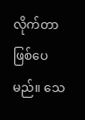လိုက်တာဖြစ်ပေမည်။ သေ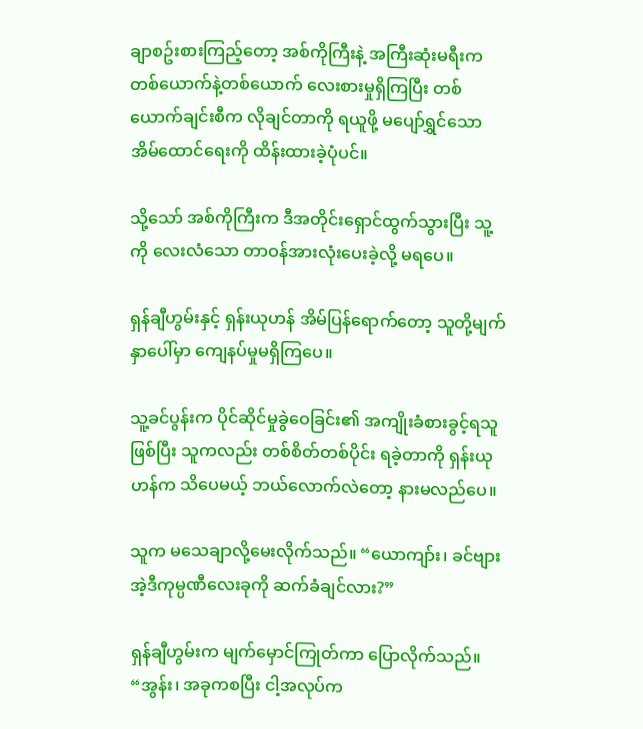ချာစဥ်းစားကြည့်တော့ အစ်ကိုကြီးနဲ့ အကြီးဆုံးမရီးက တစ်ယောက်နဲ့တစ်ယောက် လေးစားမှုရှိကြပြီး တစ်ယောက်ချင်းစီက လိုချင်တာကို ရယူဖို့ မပျော်ရွှင်သောအိမ်ထောင်ရေးကို ထိန်းထားခဲ့ပုံပင်။

သို့သော် အစ်ကိုကြီးက ဒီအတိုင်းရှောင်ထွက်သွားပြီး သူ့ကို လေးလံသော တာဝန်အားလုံးပေးခဲ့လို့ မရပေ။

ရှန်ချီဟွမ်းနှင့် ရှန်းယုဟန် အိမ်ပြန်ရောက်တော့ သူတို့မျက်နှာပေါ်မှာ ကျေနပ်မှုမရှိကြပေ။

သူ့ခင်ပွန်းက ပိုင်ဆိုင်မှုခွဲဝေခြင်း၏ အကျိုးခံစားခွင့်ရသူဖြစ်ပြီး သူကလည်း တစ်စိတ်တစ်ပိုင်း ရခဲ့တာကို ရှန်းယုဟန်က သိပေမယ့် ဘယ်လောက်လဲတော့ နားမလည်ပေ။

သူက မသေချာလို့မေးလိုက်သည်။ “ယောကျာ်း၊ ခင်ဗျား အဲ့ဒီကုမ္ပဏီလေးခုကို ဆက်ခံချင်လား?”

ရှန်ချီဟွမ်းက မျက်မှောင်ကြုတ်ကာ ပြောလိုက်သည်။ “အွန်း၊ အခုကစပြီး ငါ့အလုပ်က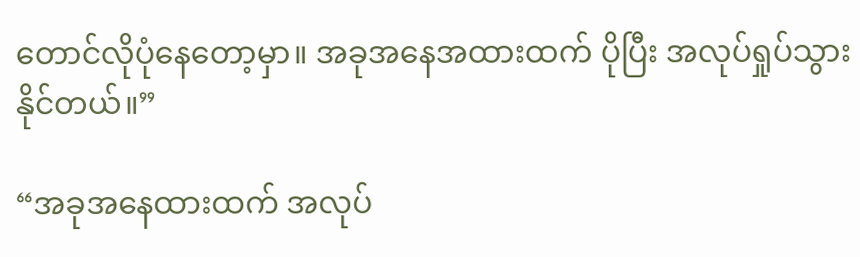တောင်လိုပုံနေတော့မှာ။ အခုအနေအထားထက် ပိုပြီး အလုပ်ရှုပ်သွားနိုင်တယ်။”

“အခုအနေထားထက် အလုပ်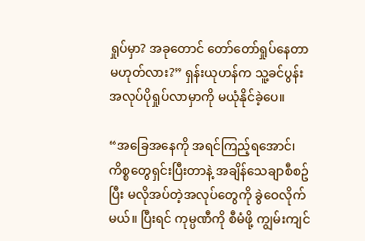ရှုပ်မှာ? အခုတောင် တော်တော်ရှုပ်နေတာ မဟုတ်လား?” ရှန်းယုဟန်က သူ့ခင်ပွန်း အလုပ်ပိုရှုပ်လာမှာကို မယုံနိုင်ခဲ့ပေ။

“အခြေအနေကို အရင်ကြည့်ရအောင်၊ ကိစ္စတွေရှင်းပြီးတာနဲ့ အချိန်သေချာစီစဥ်ပြီး မလိုအပ်တဲ့အလုပ်တွေကို ခွဲဝေလိုက်မယ်။ ပြီးရင် ကုမ္ပဏီကို စီမံဖို့ ကျွမ်းကျင်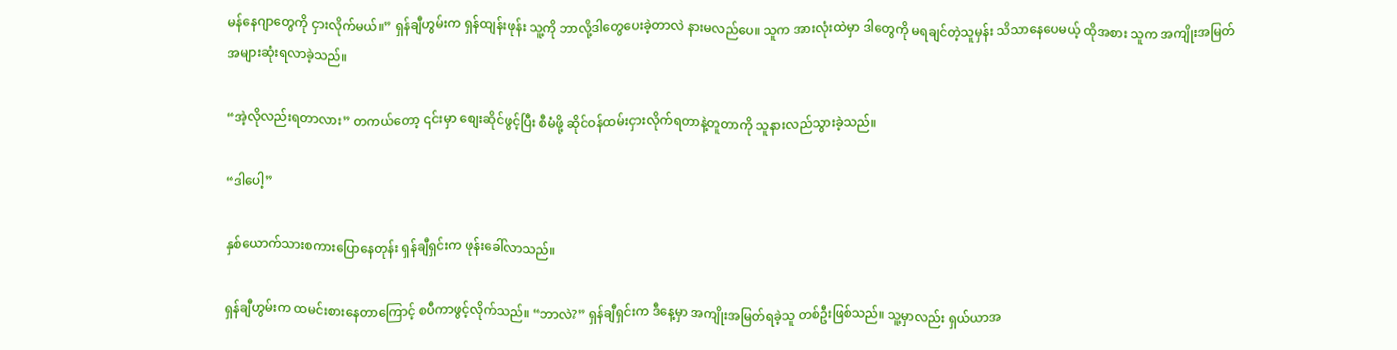မန်နေဂျာတွေကို ငှားလိုက်မယ်။” ရှန်ချီဟွမ်းက ရှန်ထျန်းဖုန်း သူ့ကို ဘာလို့ဒါတွေပေးခဲ့တာလဲ နားမလည်ပေ။ သူက အားလုံးထဲမှာ ဒါတွေကို မရချင်တဲ့သူမှန်း သိသာနေပေမယ့် ထိုအစား သူက အကျိုးအမြတ် အများဆုံးရလာခဲ့သည်။

“အဲ့လိုလည်းရတာလား” တကယ်တော့ ၎င်းမှာ စျေးဆိုင်ဖွင့်ပြီး စီမံဖို့ ဆိုင်ဝန်ထမ်းငှားလိုက်ရတာနဲ့တူတာကို သူနားလည်သွားခဲ့သည်။

“ဒါပေါ့”

နှစ်ယောက်သားစကားပြောနေတုန်း ရှန်ချီရှင်းက ဖုန်းခေါ်လာသည်။

ရှန်ချီဟွမ်းက ထမင်းစားနေတာကြောင့် စပီကာဖွင့်လိုက်သည်။ “ဘာလဲ?” ရှန်ချီရှင်းက ဒီနေ့မှာ အကျိုးအမြတ်ရခဲ့သူ တစ်ဦးဖြစ်သည်။ သူ့မှာလည်း ရှယ်ယာအ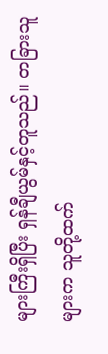များကြီးရှိပြီး ရှန်ချီယွမ်နှင့်တူသည်။ တခြားသူများက သူတို့ထက်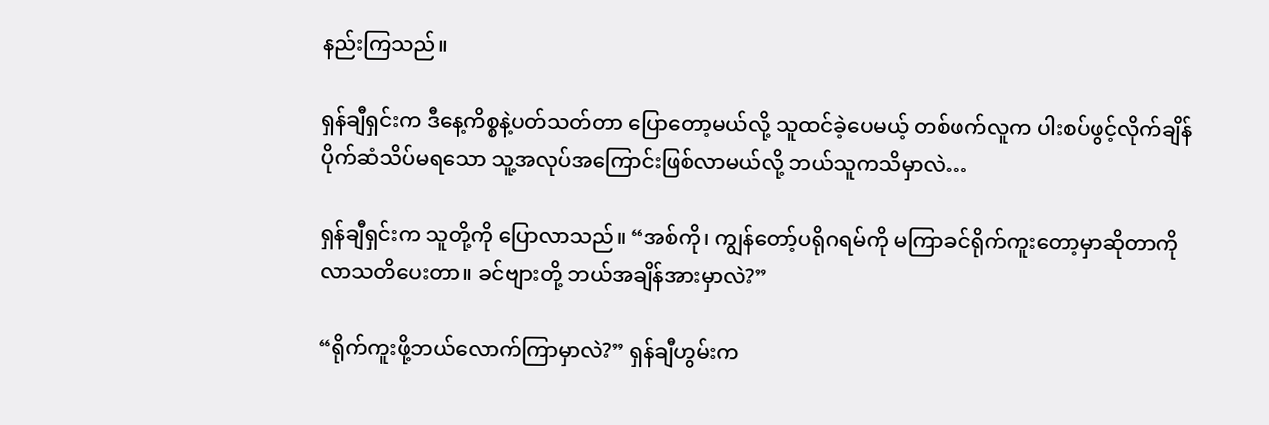နည်းကြသည်။

ရှန်ချီရှင်းက ဒီနေ့ကိစ္စနဲ့ပတ်သတ်တာ ပြောတော့မယ်လို့ သူထင်ခဲ့ပေမယ့် တစ်ဖက်လူက ပါးစပ်ဖွင့်လိုက်ချိန် ပိုက်ဆံသိပ်မရသော သူ့အလုပ်အကြောင်းဖြစ်လာမယ်လို့ ဘယ်သူကသိမှာလဲ…

ရှန်ချီရှင်းက သူတို့ကို ပြောလာသည်။ “အစ်ကို၊ ကျွန်တော့်ပရိုဂရမ်ကို မကြာခင်ရိုက်ကူးတော့မှာဆိုတာကို လာသတိပေးတာ။ ခင်ဗျားတို့ ဘယ်အချိန်အားမှာလဲ?”

“ရိုက်ကူးဖို့ဘယ်လောက်ကြာမှာလဲ?” ရှန်ချီဟွမ်းက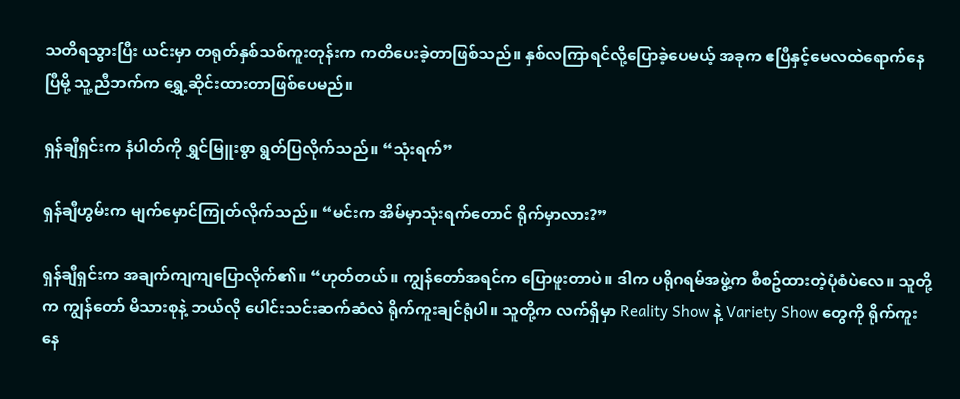သတိရသွားပြီး ယင်းမှာ တရုတ်နှစ်သစ်ကူးတုန်းက ကတိပေးခဲ့တာဖြစ်သည်။ နှစ်လကြာရင်လို့ပြောခဲ့ပေမယ့် အခုက ဧပြီနှင့်မေလထဲရောက်နေပြီမို့ သူ့ညီဘက်က ရွှေ့ဆိုင်းထားတာဖြစ်ပေမည်။

ရှန်ချီရှင်းက နံပါတ်ကို ရွှင်မြူးစွာ ရွတ်ပြလိုက်သည်။ “သုံးရက်”

ရှန်ချီဟွမ်းက မျက်မှောင်ကြုတ်လိုက်သည်။ “မင်းက အိမ်မှာသုံးရက်တောင် ရိုက်မှာလား?”

ရှန်ချီရှင်းက အချက်ကျကျပြောလိုက်၏။ “ဟုတ်တယ်။ ကျွန်တော်အရင်က ပြောဖူးတာပဲ။ ဒါက ပရိုဂရမ်အဖွဲ့က စီစဥ်ထားတဲ့ပုံစံပဲလေ။ သူတို့က ကျွန်တော် မိသားစုနဲ့ ဘယ်လို ပေါင်းသင်းဆက်ဆံလဲ ရိုက်ကူးချင်ရုံပါ။ သူတို့က လက်ရှိမှာ Reality Show နဲ့ Variety Show တွေကို ရိုက်ကူးနေ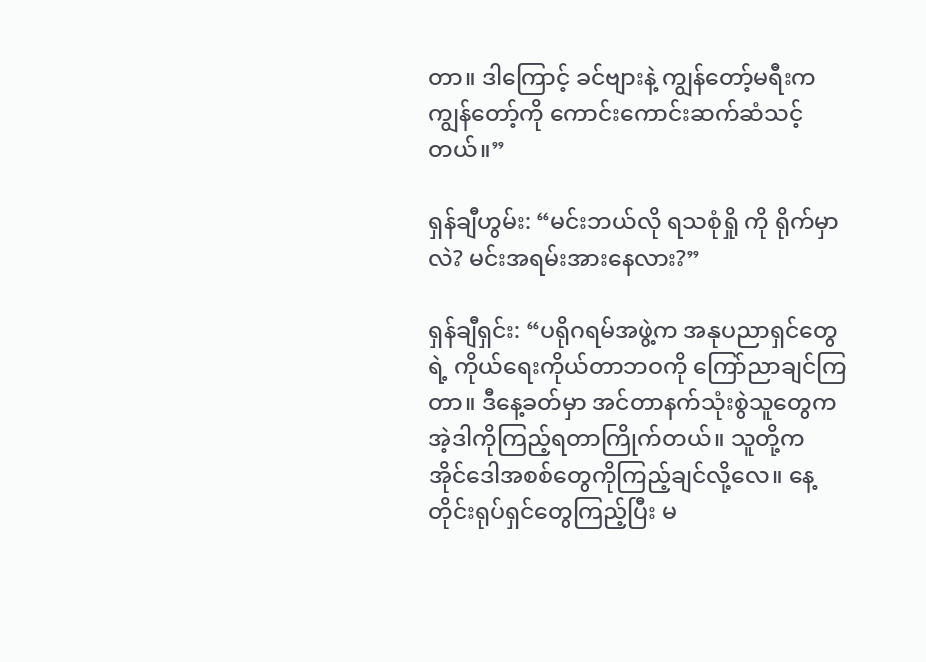တာ။ ဒါကြောင့် ခင်ဗျားနဲ့ ကျွန်တော့်မရီးက ကျွန်တော့်ကို ကောင်းကောင်းဆက်ဆံသင့်တယ်။”

ရှန်ချီဟွမ်း: “မင်းဘယ်လို ရသစုံရှို ကို ရိုက်မှာလဲ? မင်းအရမ်းအားနေလား?”

ရှန်ချီရှင်း: “ပရိုဂရမ်အဖွဲ့က အနုပညာရှင်တွေရဲ့ ကိုယ်ရေးကိုယ်တာဘဝကို ကြော်ညာချင်ကြတာ။ ဒီနေ့ခတ်မှာ အင်တာနက်သုံးစွဲသူတွေက အဲ့ဒါကိုကြည့်ရတာကြိုက်တယ်။ သူတို့က အိုင်ဒေါအစစ်တွေကိုကြည့်ချင်လို့လေ။ နေ့တိုင်းရုပ်ရှင်တွေကြည့်ပြီး မ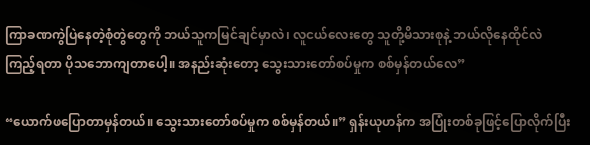ကြာခဏကွဲပြဲနေတဲ့စုံတွဲတွေကို ဘယ်သူကမြင်ချင်မှာလဲ၊ လူငယ်လေးတွေ သူတို့မိသားစုနဲ့ ဘယ်လိုနေထိုင်လဲကြည့်ရတာ ပိုသဘောကျတာပေါ့။ အနည်းဆုံးတော့ သွေးသားတော်စပ်မှုက စစ်မှန်တယ်လေ”

“ယောက်ဖပြောတာမှန်တယ်။ သွေးသားတော်စပ်မှုက စစ်မှန်တယ်။” ရှန်းယုဟန်က အပြုံးတစ်ခုဖြင့်ပြောလိုက်ပြီး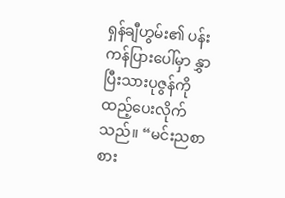ရှန်ချီဟွမ်း၏ ပန်းကန်ပြားပေါ်မှာ နွှာပြီးသားပုဇွန်ကို ထည့်ပေးလိုက်သည်။ “မင်းညစာစား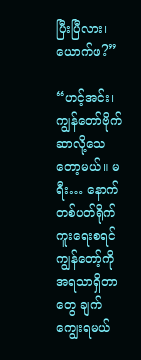ပြီးပြီလား၊ ယောက်ဖ?”

“ဟင့်အင်း၊ ကျွန်တော်ဗိုက်ဆာလို့သေတော့မယ်။ မရီး… နောက်တစ်ပတ်ရိုက်ကူးရေးစရင် ကျွန်တော့်ကို အရသာရှိတာတွေ ချက်ကျွေးရမယ်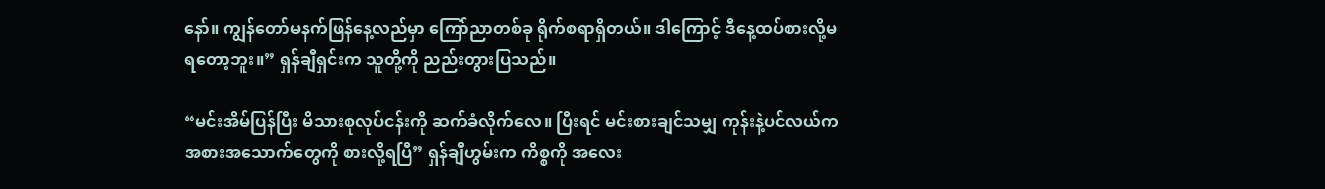နော်။ ကျွန်တော်မနက်ဖြန်နေ့လည်မှာ ကြော်ညာတစ်ခု ရိုက်စရာရှိတယ်။ ဒါကြောင့် ဒီနေ့ထပ်စားလို့မရတော့ဘူး။” ရှန်ချီရှင်းက သူတို့ကို ညည်းတွားပြသည်။

“မင်းအိမ်ပြန်ပြီး မိသားစုလုပ်ငန်းကို ဆက်ခံလိုက်လေ။ ပြီးရင် မင်းစားချင်သမျှ ကုန်းနဲ့ပင်လယ်က အစားအသောက်တွေကို စားလို့ရပြီ” ရှန်ချီဟွမ်းက ကိစ္စကို အလေး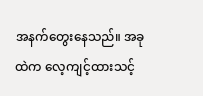အနက်တွေးနေသည်။ အခုထဲက လေ့ကျင့်ထားသင့်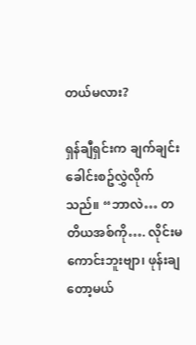တယ်မလား?

ရှန်ချီရှင်းက ချက်ချင်း ခေါင်းစဥ်လွှဲလိုက်သည်။ “ဘာလဲ… တတိယအစ်ကို…. လိုင်းမကောင်းဘူးဗျာ၊ ဖုန်းချတော့မယ်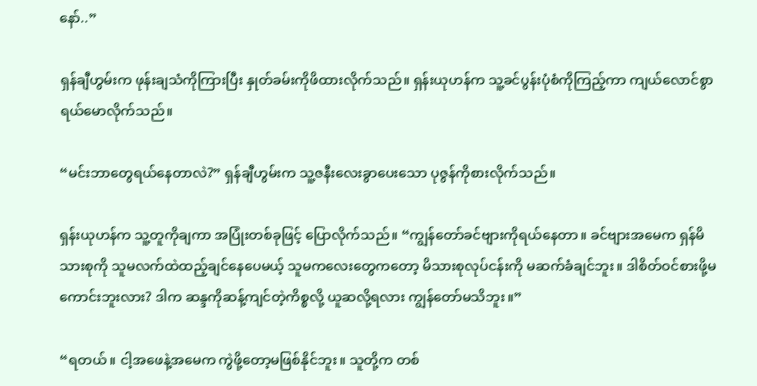နော်..”

ရှန်ချီဟွမ်းက ဖုန်းချသံကိုကြားပြီး နှုတ်ခမ်းကိုဖိထားလိုက်သည်။ ရှန်းယုဟန်က သူ့ခင်ပွန်းပုံစံကိုကြည့်ကာ ကျယ်လောင်စွာရယ်မောလိုက်သည်။

“မင်းဘာတွေရယ်နေတာလဲ?” ရှန်ချီဟွမ်းက သူ့ဇနီးလေးခွာပေးသော ပုဇွန်ကိုစားလိုက်သည်။

ရှန်းယုဟန်က သူ့တူကိုချကာ အပြုံးတစ်ခုဖြင့် ပြောလိုက်သည်။ “ကျွန်တော်ခင်ဗျားကိုရယ်နေတာ။ ခင်ဗျားအမေက ရှန်မိသားစုကို သူမလက်ထဲထည့်ချင်နေပေမယ့် သူမကလေးတွေကတော့ မိသားစုလုပ်ငန်းကို မဆက်ခံချင်ဘူး။ ဒါစိတ်ဝင်စားဖို့မကောင်းဘူးလား? ဒါက ဆန္ဒကိုဆန့်ကျင်တဲ့ကိစ္စလို့ ယူဆလို့ရလား ကျွန်တော်မသိဘူး။”

“ရတယ်။ ငါ့အဖေနဲ့အမေက ကွဲဖို့တော့မဖြစ်နိုင်ဘူး။ သူတို့က တစ်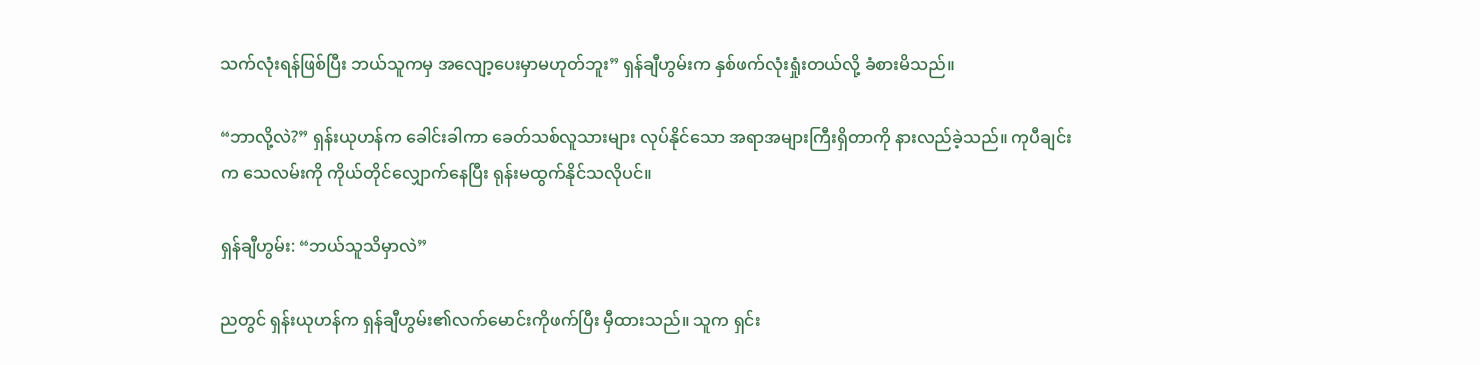သက်လုံးရန်ဖြစ်ပြီး ဘယ်သူကမှ အလျော့ပေးမှာမဟုတ်ဘူး” ရှန်ချီဟွမ်းက နှစ်ဖက်လုံးရှုံးတယ်လို့ ခံစားမိသည်။

“ဘာလို့လဲ?” ရှန်းယုဟန်က ခေါင်းခါကာ ခေတ်သစ်လူသားများ လုပ်နိုင်သော အရာအများကြီးရှိတာကို နားလည်ခဲ့သည်။ ကုပီချင်းက သေလမ်းကို ကိုယ်တိုင်လျှောက်နေပြီး ရုန်းမထွက်နိုင်သလိုပင်။

ရှန်ချီဟွမ်း: “ဘယ်သူသိမှာလဲ”

ညတွင် ရှန်းယုဟန်က ရှန်ချီဟွမ်း၏လက်မောင်းကိုဖက်ပြီး မှီထားသည်။ သူက ရှင်း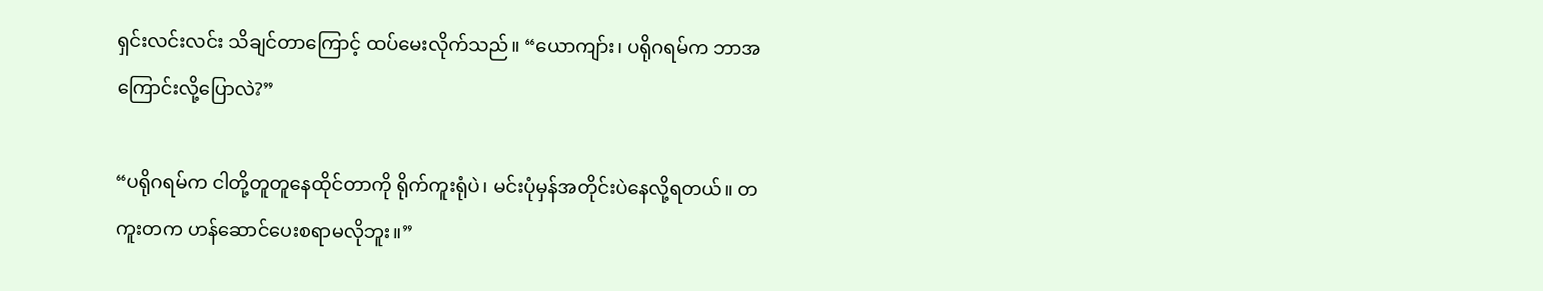ရှင်းလင်းလင်း သိချင်တာကြောင့် ထပ်မေးလိုက်သည်။ “ယောကျာ်း၊ ပရိုဂရမ်က ဘာအကြောင်းလို့ပြောလဲ?”

“ပရိုဂရမ်က ငါတို့တူတူနေထိုင်တာကို ရိုက်ကူးရုံပဲ၊ မင်းပုံမှန်အတိုင်းပဲနေလို့ရတယ်။ တကူးတက ဟန်ဆောင်ပေးစရာမလိုဘူး။”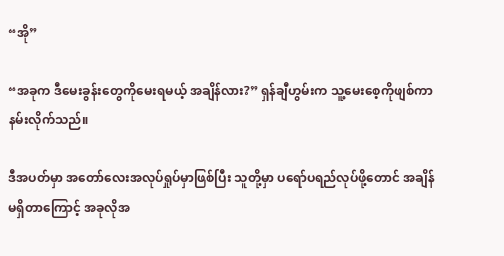“အို”

“အခုက ဒီမေးခွန်းတွေကိုမေးရမယ့် အချိန်လား?” ရှန်ချီဟွမ်းက သူ့မေးစေ့ကိုဖျစ်ကာ နမ်းလိုက်သည်။

ဒီအပတ်မှာ အတော်လေးအလုပ်ရှုပ်မှာဖြစ်ပြီး သူတို့မှာ ပရော်ပရည်လုပ်ဖို့တောင် အချိန်မရှိတာကြောင့် အခုလိုအ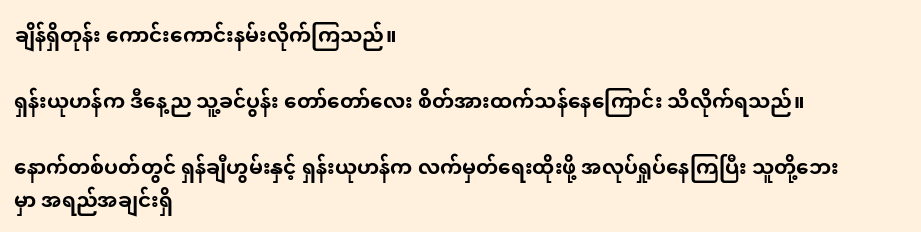ချိန်ရှိတုန်း ကောင်းကောင်းနမ်းလိုက်ကြသည်။

ရှန်းယုဟန်က ဒီနေ့ည သူ့ခင်ပွန်း တော်တော်လေး စိတ်အားထက်သန်နေကြောင်း သိလိုက်ရသည်။

နောက်တစ်ပတ်တွင် ရှန်ချီဟွမ်းနှင့် ရှန်းယုဟန်က လက်မှတ်ရေးထိုးဖို့ အလုပ်ရှုပ်နေကြပြီး သူတို့ဘေးမှာ အရည်အချင်းရှိ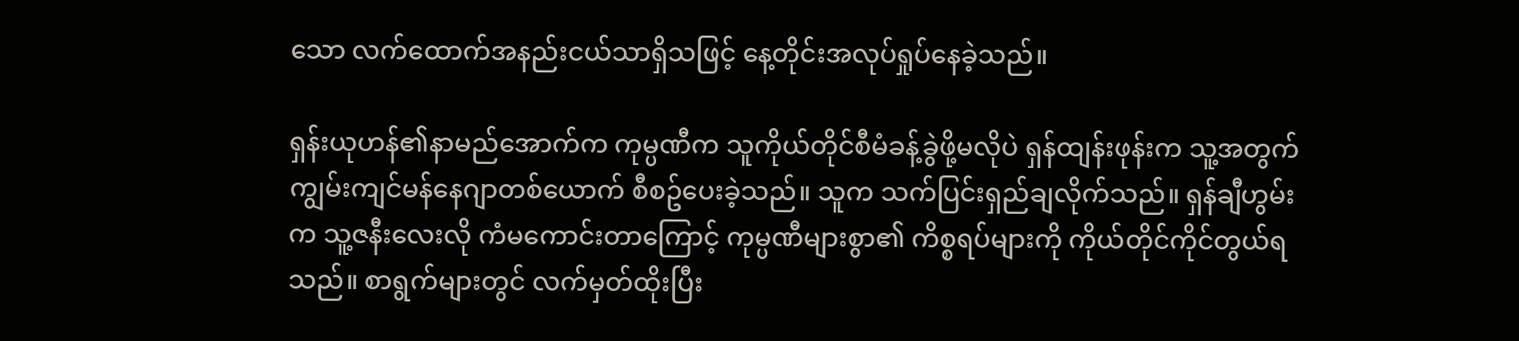သော လက်ထောက်အနည်းငယ်သာရှိသဖြင့် နေ့တိုင်းအလုပ်ရှုပ်နေခဲ့သည်။

ရှန်းယုဟန်၏နာမည်အောက်က ကုမ္ပဏီက သူကိုယ်တိုင်စီမံခန့်ခွဲဖို့မလိုပဲ ရှန်ထျန်းဖုန်းက သူ့အတွက် ကျွမ်းကျင်မန်နေဂျာတစ်ယောက် စီစဥ်ပေးခဲ့သည်။ သူက သက်ပြင်းရှည်ချလိုက်သည်။ ရှန်ချီဟွမ်းက သူ့ဇနီးလေးလို ကံမကောင်းတာကြောင့် ကုမ္ပဏီများစွာ၏ ကိစ္စရပ်များကို ကိုယ်တိုင်ကိုင်တွယ်ရသည်။ စာရွက်များတွင် လက်မှတ်ထိုးပြီး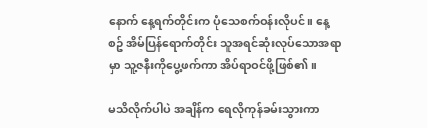နောက် နေ့ရက်တိုင်းက ပုံသေစက်ဝန်းလိုပင်။ နေ့စဥ် အိမ်ပြန်ရောက်တိုင်း သူအရင်ဆုံးလုပ်သောအရာမှာ သူ့ဇနီးကိုပွေ့ဖက်ကာ အိပ်ရာဝင်ဖို့ဖြစ်၏။

မသိလိုက်ပါပဲ အချိန်က ရေလိုကုန်ခမ်းသွားကာ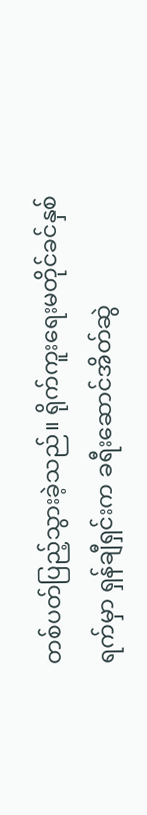တစ်ပတ်ပြည့်သွားခဲ့သည်။ ရိုက်ကူးရေးမတိုင်ခင်နှစ်ရက်မှာ ရှန်ချီရှင်းက ခရီးဆောင်အိတ်ဆွဲ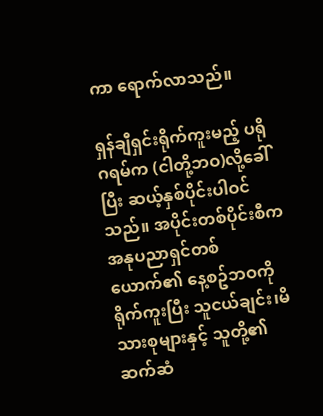ကာ ရောက်လာသည်။

ရှန်ချီရှင်းရိုက်ကူးမည့် ပရိုဂရမ်က (ငါတို့ဘဝ)လို့ခေါ်ပြီး ဆယ့်နှစ်ပိုင်းပါဝင်သည်။ အပိုင်းတစ်ပိုင်းစီက အနုပညာရှင်တစ်ယောက်၏ နေ့စဥ်ဘဝကို ရိုက်ကူးပြီး သူငယ်ချင်း၊မိသားစုများနှင့် သူတို့၏ဆက်ဆံ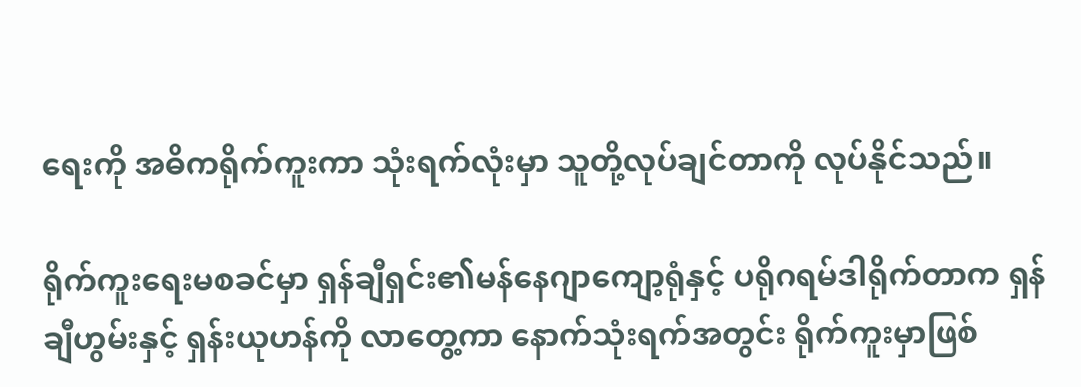ရေးကို အဓိကရိုက်ကူးကာ သုံးရက်လုံးမှာ သူတို့လုပ်ချင်တာကို လုပ်နိုင်သည်။

ရိုက်ကူးရေးမစခင်မှာ ရှန်ချီရှင်း၏မန်နေဂျာကျော့ရုံနှင့် ပရိုဂရမ်ဒါရိုက်တာက ရှန်ချီဟွမ်းနှင့် ရှန်းယုဟန်ကို လာတွေ့ကာ နောက်သုံးရက်အတွင်း ရိုက်ကူးမှာဖြစ်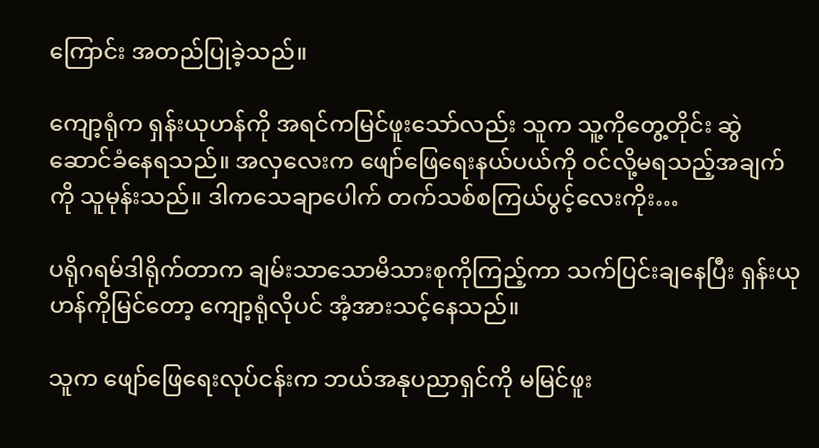ကြောင်း အတည်ပြုခဲ့သည်။

ကျော့ရုံက ရှန်းယုဟန်ကို အရင်ကမြင်ဖူးသော်လည်း သူက သူ့ကိုတွေ့တိုင်း ဆွဲဆောင်ခံနေရသည်။ အလှလေးက ဖျော်ဖြေရေးနယ်ပယ်ကို ဝင်လို့မရသည့်အချက်ကို သူမုန်းသည်။ ဒါကသေချာပေါက် တက်သစ်စကြယ်ပွင့်လေးကိုး…

ပရိုဂရမ်ဒါရိုက်တာက ချမ်းသာသောမိသားစုကိုကြည့်ကာ သက်ပြင်းချနေပြီး ရှန်းယုဟန်ကိုမြင်တော့ ကျော့ရုံလိုပင် အံ့အားသင့်နေသည်။

သူက ဖျော်ဖြေရေးလုပ်ငန်းက ဘယ်အနုပညာရှင်ကို မမြင်ဖူး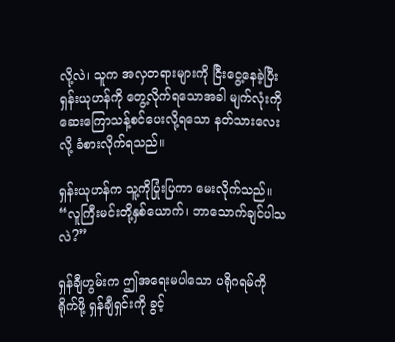လို့လဲ၊ သူက အလှတရားများကို ငြီးငွေ့နေခဲ့ပြီး ရှန်းယုဟန်ကို တွေ့လိုက်ရသောအခါ မျက်လုံးကို ဆေးကြောသန့်စင်ပေးလို့ရသော နတ်သားလေးလို့ ခံစားလိုက်ရသည်။

ရှန်းယုဟန်က သူ့ကိုပြုံးပြကာ မေးလိုက်သည်။ “လူကြီးမင်းတို့နှစ်ယောက်၊ ဘာသောက်ချင်ပါသလဲ?”

ရှန်ချီဟွမ်းက ဤအရေးမပါသော ပရိုဂရမ်ကိုရိုက်ဖို့ ရှန်ချီရှင်းကို ခွင့်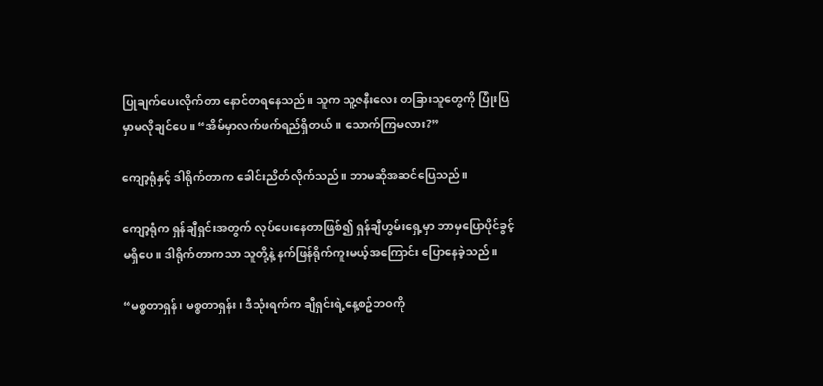ပြုချက်ပေးလိုက်တာ နောင်တရနေသည်။ သူက သူ့ဇနီးလေး တခြားသူတွေကို ပြုံးပြမှာမလိုချင်ပေ။ “အိမ်မှာလက်ဖက်ရည်ရှိတယ်။ သောက်ကြမလား?”

ကျော့ရုံနှင့် ဒါရိုက်တာက ခေါင်းညိတ်လိုက်သည်။ ဘာမဆိုအဆင်ပြေသည်။

ကျော့ရုံက ရှန်ချီရှင်းအတွက် လုပ်ပေးနေတာဖြစ်၍ ရှန်ချီဟွမ်းရှေ့မှာ ဘာမှပြောပိုင်ခွင့်မရှိပေ။ ဒါရိုက်တာကသာ သူတို့နဲ့ နက်ဖြန်ရိုက်ကူးမယ့်အကြောင်း ပြောနေခဲ့သည်။

“မစ္စတာရှန်၊ မစ္စတာရှန်း၊ ဒီသုံးရက်က ချီရှင်းရဲ့နေ့စဥ်ဘဝကို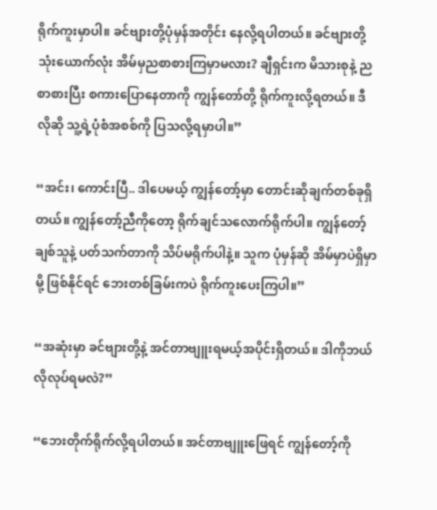ရိုက်ကူးမှာပါ။ ခင်ဗျားတို့ပုံမှန်အတိုင်း နေလို့ရပါတယ်။ ခင်ဗျားတို့သုံးယောက်လုံး အိမ်မှညစာစားကြမှာမလား? ချီရှင်းက မိသားစုနဲ့ ညစာစားပြီး စကားပြောနေတာကို ကျွန်တော်တို့ ရိုက်ကူးလို့ရတယ်။ ဒီလိုဆို သူ့ရဲ့ပုံစံအစစ်ကို ပြသလို့ရမှာပါ။”

“အင်း၊ ကောင်းပြီ.. ဒါပေမယ့် ကျွန်တော့်မှာ တောင်းဆိုချက်တစ်ခုရှိတယ်။ ကျွန်တော့်ညီကိုတော့ ရိုက်ချင်သလောက်ရိုက်ပါ။ ကျွန်တော့်ချစ်သူနဲ့ ပတ်သက်တာကို သိပ်မရိုက်ပါနဲ့။ သူက ပုံမှန်ဆို အိမ်မှာပဲရှိမှာမို့ ဖြစ်နိုင်ရင် ဘေးတစ်ခြမ်းကပဲ ရိုက်ကူးပေးကြပါ။”

“အဆုံးမှာ ခင်ဗျားတို့နဲ့ အင်တာဗျူးရမယ့်အပိုင်းရှိတယ်။ ဒါကိုဘယ်လိုလုပ်ရမလဲ?”

“ဘေးတိုက်ရိုက်လို့ရပါတယ်။ အင်တာဗျူးဖြေရင် ကျွန်တော့်ကို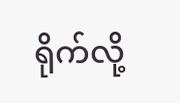ရိုက်လို့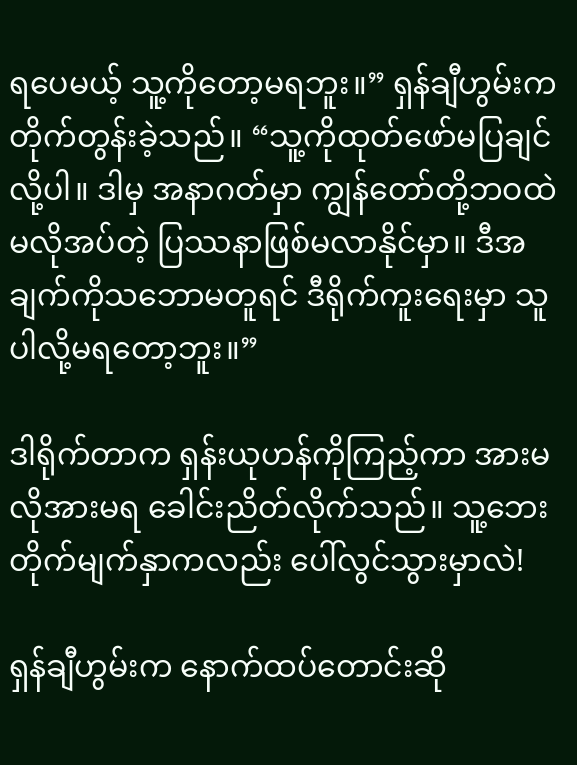ရပေမယ့် သူ့ကိုတော့မရဘူး။” ရှန်ချီဟွမ်းက တိုက်တွန်းခဲ့သည်။ “သူ့ကိုထုတ်ဖော်မပြချင်လို့ပါ။ ဒါမှ အနာဂတ်မှာ ကျွန်တော်တို့ဘဝထဲ မလိုအပ်တဲ့ ပြဿနာဖြစ်မလာနိုင်မှာ။ ဒီအချက်ကိုသဘောမတူရင် ဒီရိုက်ကူးရေးမှာ သူပါလို့မရတော့ဘူး။”

ဒါရိုက်တာက ရှန်းယုဟန်ကိုကြည့်ကာ အားမလိုအားမရ ခေါင်းညိတ်လိုက်သည်။ သူ့ဘေးတိုက်မျက်နှာကလည်း ပေါ်လွင်သွားမှာလဲ!

ရှန်ချီဟွမ်းက နောက်ထပ်တောင်းဆို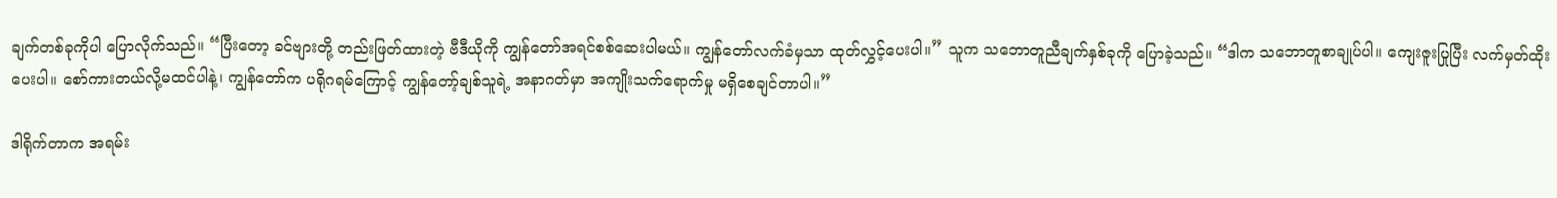ချက်တစ်ခုကိုပါ ပြောလိုက်သည်။ “ပြီးတော့ ခင်ဗျားတို့ တည်းဖြတ်ထားတဲ့ ဗီဒီယိုကို ကျွန်တော်အရင်စစ်ဆေးပါမယ်။ ကျွန်တော်လက်ခံမှသာ ထုတ်လွှင့်ပေးပါ။” သူက သဘောတူညီချက်နှစ်ခုကို ပြောခဲ့သည်။ “ဒါက သဘောတူစာချုပ်ပါ။ ကျေးဇူးပြုပြီး လက်မှတ်ထိုးပေးပါ။ စော်ကားတယ်လို့မထင်ပါနဲ့၊ ကျွန်တော်က ပရိုဂရမ်ကြောင့် ကျွန်တော့်ချစ်သူရဲ့ အနာဂတ်မှာ အကျိုးသက်ရောက်မှု မရှိစေချင်တာပါ။”

ဒါရိုက်တာက အရမ်း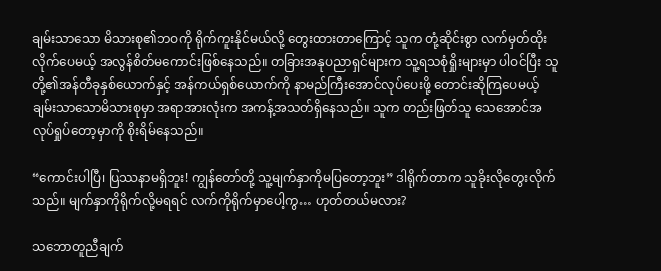ချမ်းသာသော မိသားစု၏ဘဝကို ရိုက်ကူးနိုင်မယ်လို့ တွေးထားတာကြောင့် သူက တုံ့ဆိုင်းစွာ လက်မှတ်ထိုးလိုက်ပေမယ့် အလွန်စိတ်မကောင်းဖြစ်နေသည်။ တခြားအနုပညာရှင်များက သူ့ရသစုံရှိုးများမှာ ပါဝင်ပြီး သူတို့၏အန်တီခုနှစ်ယောက်နှင့် အန်ကယ်ရှစ်ယောက်ကို နာမည်ကြီးအောင်လုပ်ပေးဖို့ တောင်းဆိုကြပေမယ့် ချမ်းသာသောမိသားစုမှာ အရာအားလုံးက အကန့်အသတ်ရှိနေသည်။ သူက တည်းဖြတ်သူ သေအောင်အလုပ်ရှုပ်တော့မှာကို စိုးရိမ်နေသည်။

“ကောင်းပါပြီ၊ ပြဿနာမရှိဘူး! ကျွန်တော်တို့ သူ့မျက်နှာကိုမပြတော့ဘူး” ဒါရိုက်တာက သူခိုးလိုတွေးလိုက်သည်။ မျက်နှာကိုရိုက်လို့မရရင် လက်ကိုရိုက်မှာပေါ့ကွ… ဟုတ်တယ်မလား?

သဘောတူညီချက်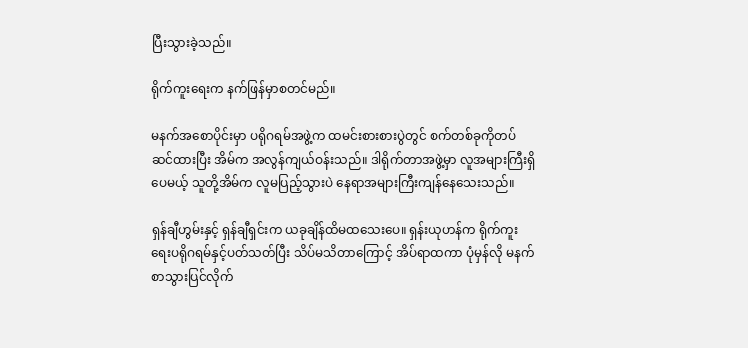ပြီးသွားခဲ့သည်။

ရိုက်ကူးရေးက နက်ဖြန်မှာစတင်မည်။

မနက်အစောပိုင်းမှာ ပရိုဂရမ်အဖွဲ့က ထမင်းစားစားပွဲတွင် စက်တစ်ခုကိုတပ်ဆင်ထားပြီး အိမ်က အလွန်ကျယ်ဝန်းသည်။ ဒါရိုက်တာအဖွဲ့မှာ လူအများကြီးရှိပေမယ့် သူတို့အိမ်က လူမပြည့်သွားပဲ နေရာအများကြီးကျန်နေသေးသည်။

ရှန်ချီဟွမ်းနှင့် ရှန်ချီရှင်းက ယခုချိန်ထိမထသေးပေ။ ရှန်းယုဟန်က ရိုက်ကူးရေးပရိုဂရမ်နှင့်ပတ်သတ်ပြီး သိပ်မသိတာကြောင့် အိပ်ရာထကာ ပုံမှန်လို မနက်စာသွားပြင်လိုက်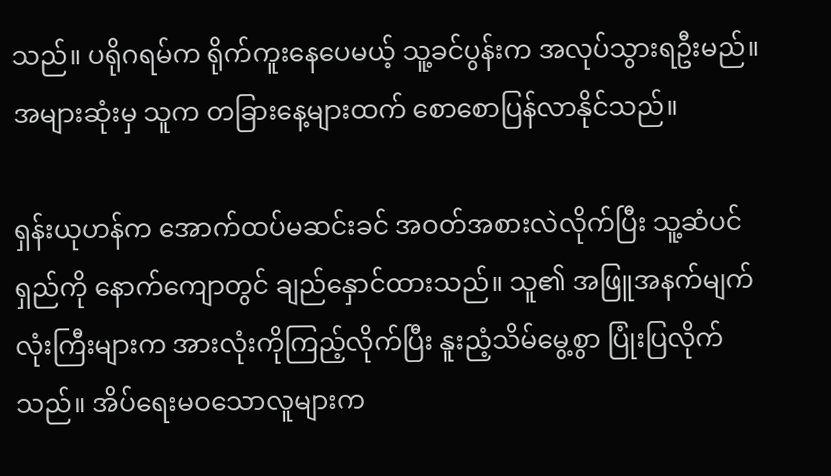သည်။ ပရိုဂရမ်က ရိုက်ကူးနေပေမယ့် သူ့ခင်ပွန်းက အလုပ်သွားရဦးမည်။ အများဆုံးမှ သူက တခြားနေ့များထက် စောစောပြန်လာနိုင်သည်။

ရှန်းယုဟန်က အောက်ထပ်မဆင်းခင် အဝတ်အစားလဲလိုက်ပြီး သူ့ဆံပင်ရှည်ကို နောက်ကျောတွင် ချည်နှောင်ထားသည်။ သူ၏ အဖြူအနက်မျက်လုံးကြီးများက အားလုံးကိုကြည့်လိုက်ပြီး နူးညံ့သိမ်မွေ့စွာ ပြုံးပြလိုက်သည်။ အိပ်ရေးမဝသောလူများက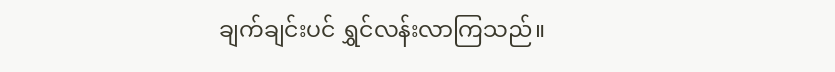ချက်ချင်းပင် ရွှင်လန်းလာကြသည်။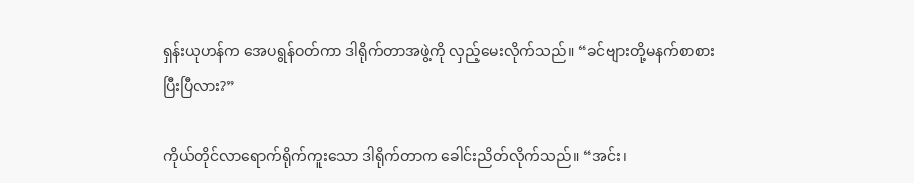ရှန်းယုဟန်က အေပရွန်ဝတ်ကာ ဒါရိုက်တာအဖွဲ့ကို လှည့်မေးလိုက်သည်။ “ခင်ဗျားတို့မနက်စာစားပြီးပြီလား?”

ကိုယ်တိုင်လာရောက်ရိုက်ကူးသော ဒါရိုက်တာက ခေါင်းညိတ်လိုက်သည်။ “အင်း၊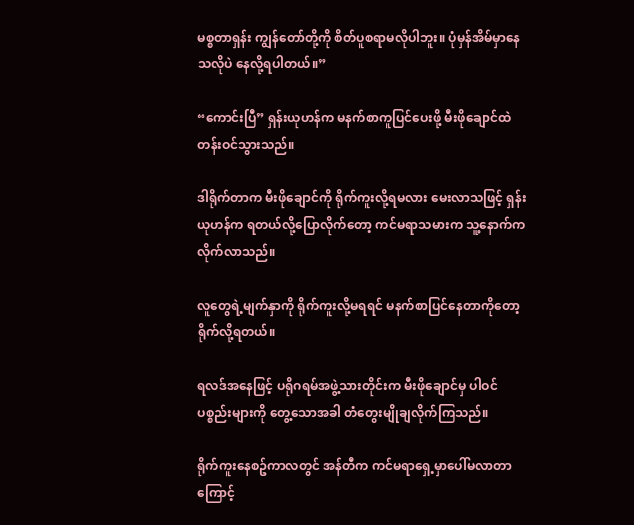မစ္စတာရှန်း ကျွန်တော်တို့ကို စိတ်ပူစရာမလိုပါဘူး။ ပုံမှန်အိမ်မှာနေသလိုပဲ နေလို့ရပါတယ်။”

“ကောင်းပြီ” ရှန်းယုဟန်က မနက်စာကူပြင်ပေးဖို့ မီးဖိုချောင်ထဲ တန်းဝင်သွားသည်။

ဒါရိုက်တာက မီးဖိုချောင်ကို ရိုက်ကူးလို့ရမလား မေးလာသဖြင့် ရှန်းယုဟန်က ရတယ်လို့ပြောလိုက်တော့ ကင်မရာသမားက သူ့နောက်ကလိုက်လာသည်။

လူတွေရဲ့မျက်နှာကို ရိုက်ကူးလို့မရရင် မနက်စာပြင်နေတာကိုတော့ ရိုက်လို့ရတယ်။

ရလဒ်အနေဖြင့် ပရိုဂရမ်အဖွဲ့သားတိုင်းက မီးဖိုချောင်မှ ပါဝင်ပစ္စည်းများကို တွေ့သောအခါ တံတွေးမျိုချလိုက်ကြသည်။

ရိုက်ကူးနေစဥ်ကာလတွင် အန်တီက ကင်မရာရှေ့မှာပေါ်မလာတာကြောင့်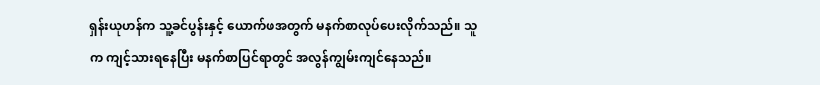ရှန်းယုဟန်က သူ့ခင်ပွန်းနှင့် ယောက်ဖအတွက် မနက်စာလုပ်ပေးလိုက်သည်။ သူက ကျင့်သားရနေပြီး မနက်စာပြင်ရာတွင် အလွန်ကျွမ်းကျင်နေသည်။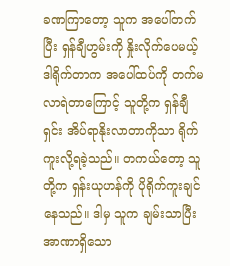ခဏကြာတော့ သူက အပေါ်တက်ပြီး ရှန်ချီဟွမ်းကို နှိုးလိုက်ပေမယ့် ဒါရိုက်တာက အပေါ်ထပ်ကို တက်မလာရဲတာကြောင့် သူတို့က ရှန်ချီရှင်း အိပ်ရာနိုးလာတာကိုသာ ရိုက်ကူးလို့ရခဲ့သည်။ တကယ်တော့ သူတို့က ရှန်းယုဟန်ကို ပိုရိုက်ကူးချင်နေသည်။ ဒါမှ သူက ချမ်းသာပြီး အာဏာရှိသော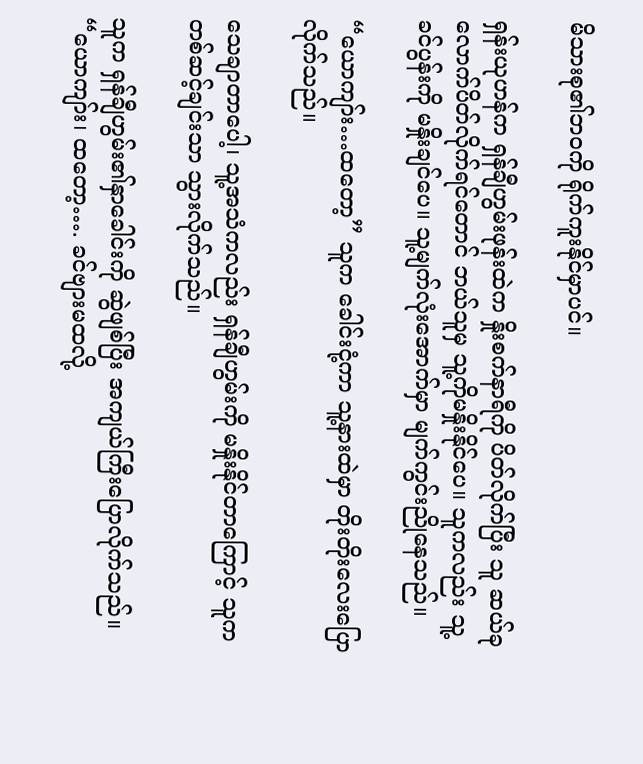မိသားစု၏ဘဝကို ရိုက်ကူးနိုင်မှာပင်။

ရှန်းယုဟန်က ရှန်ချီဟွမ်းဖုန်းထဲက နှိုးစက်နာရီကို ပိတ်လိုက်ပြီး သူ ဆယ်ခုလောက်ပိတ်လိုက်ရင်တောင် ဘယ်သူမှ သူ့ကိုမနှိုးနိုင်ပေ။ သူကလည်း သူ့ခင်ပွန်းကို မနှိုးချင်ပေ။ သူ့မျက်လုံးအောက်မှာ မျက်ကွင်းညိုနေသည်။

“ယောကျာ်း…ထတော့” သူက ခေါင်းငုံ့ကာ သူ့နားထဲမှာ တိုးတိုးလေးပြောလိုက်သည်။

သေချာတာပေါ့၊ သူ့အသံကလည်း ရှန်ချီဟွမ်းကို မနှိုးနိုင်တာကြောင့် သူက တစ်ဆင့်ချင်းသာ သွားလိုက်သည်။

သူက ရှန်ချီဟွမ်း၏နှာခေါင်းကို ဆွဲဖျစ်ပြီး အကျယ်ကြီးပြောလိုက်သည်။ “ယောကျာ်း၊ ထတော့…. ခင်ဗျားမထလို့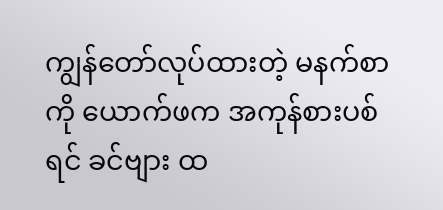ကျွန်တော်လုပ်ထားတဲ့ မနက်စာကို ယောက်ဖက အကုန်စားပစ်ရင် ခင်ဗျား ထ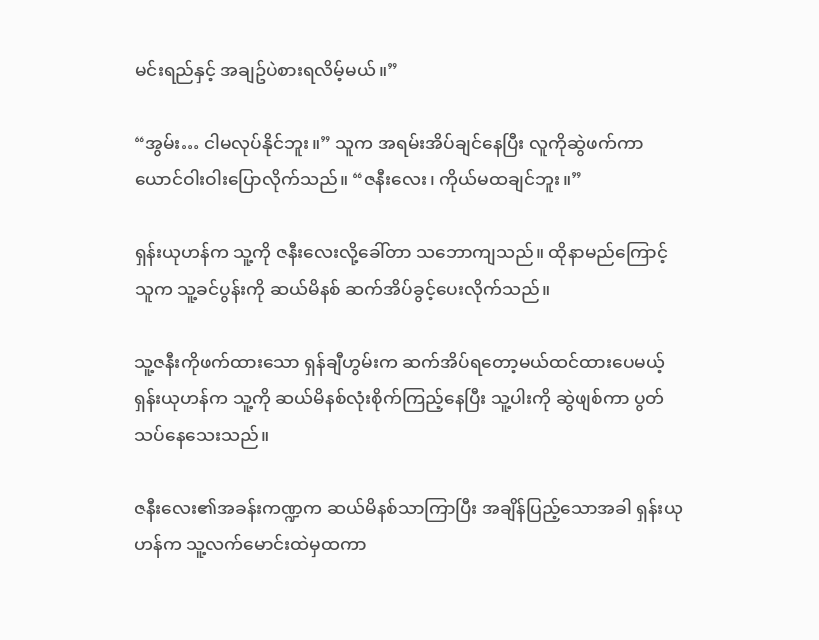မင်းရည်နှင့် အချဥ်ပဲစားရလိမ့်မယ်။”

“အွမ်း… ငါမလုပ်နိုင်ဘူး။” သူက အရမ်းအိပ်ချင်နေပြီး လူကိုဆွဲဖက်ကာ ယောင်ဝါးဝါးပြောလိုက်သည်။ “ဇနီးလေး၊ ကိုယ်မထချင်ဘူး။”

ရှန်းယုဟန်က သူ့ကို ဇနီးလေးလို့ခေါ်တာ သဘောကျသည်။ ထိုနာမည်ကြောင့် သူက သူ့ခင်ပွန်းကို ဆယ်မိနစ် ဆက်အိပ်ခွင့်ပေးလိုက်သည်။

သူ့ဇနီးကိုဖက်ထားသော ရှန်ချီဟွမ်းက ဆက်အိပ်ရတော့မယ်ထင်ထားပေမယ့် ရှန်းယုဟန်က သူ့ကို ဆယ်မိနစ်လုံးစိုက်ကြည့်နေပြီး သူ့ပါးကို ဆွဲဖျစ်ကာ ပွတ်သပ်နေသေးသည်။

ဇနီးလေး၏အခန်းကဏ္ဍက ဆယ်မိနစ်သာကြာပြီး အချိန်ပြည့်သောအခါ ရှန်းယုဟန်က သူ့လက်မောင်းထဲမှထကာ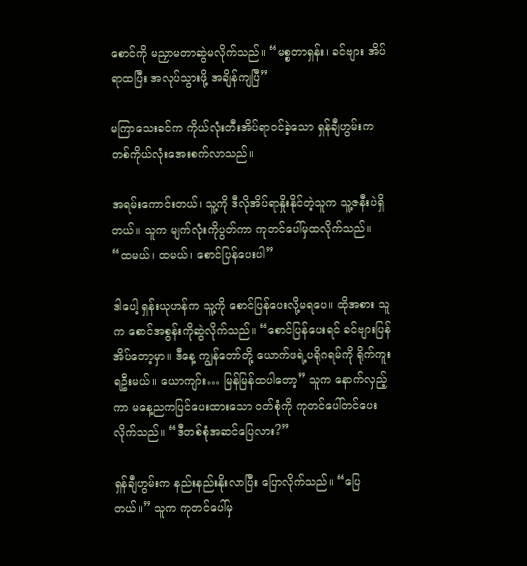စောင်ကို မညှာမတာဆွဲမလိုက်သည်။ “မစ္စတာရှန်း၊ ခင်ဗျား အိပ်ရာထပြီး အလုပ်သွားဖို့ အချိန်ကျပြီ”

မကြာသေးခင်က ကိုယ်လုံးတီးအိပ်ရာဝင်ခဲ့သော ရှန်ချီဟွမ်းက တစ်ကိုယ်လုံးအေးစက်လာသည်။

အရမ်းကောင်းတယ်၊ သူ့ကို ဒီလိုအိပ်ရာနှိုးနိုင်တဲ့သူက သူ့ဇနီးပဲရှိတယ်။ သူက မျက်လုံးကိုပွတ်ကာ ကုတင်ပေါ်မှထလိုက်သည်။ “ထမယ်၊ ထမယ်၊ စောင်ပြန်ပေးပါ”

ဒါပေါ့ ရှန်းယုဟန်က သူ့ကို စောင်ပြန်ပေးလို့မရပေ။ ထိုအစား သူက စောင်အစွန်းကိုဆွဲလိုက်သည်။ “စောင်ပြန်ပေးရင် ခင်ဗျားပြန်အိပ်တော့မှာ။ ဒီနေ့ ကျွန်တော်တို့ ယောက်ဖရဲ့ပရိုဂရမ်ကို ရိုက်ကူးရဦးမယ်။ ယောကျာ်း… မြန်မြန်ထပါတော့” သူက နောက်လှည့်ကာ မနေ့ညကပြင်ပေးထားသော ဝတ်စုံကို ကုတင်ပေါ်တင်ပေးလိုက်သည်။ “ဒီတစ်စုံအဆင်ပြေလား?”

ရှန်ချီဟွမ်းက နည်းနည်းနိုးလာပြီး ပြောလိုက်သည်။ “ပြေတယ်။” သူက ကုတင်ပေါ်မှ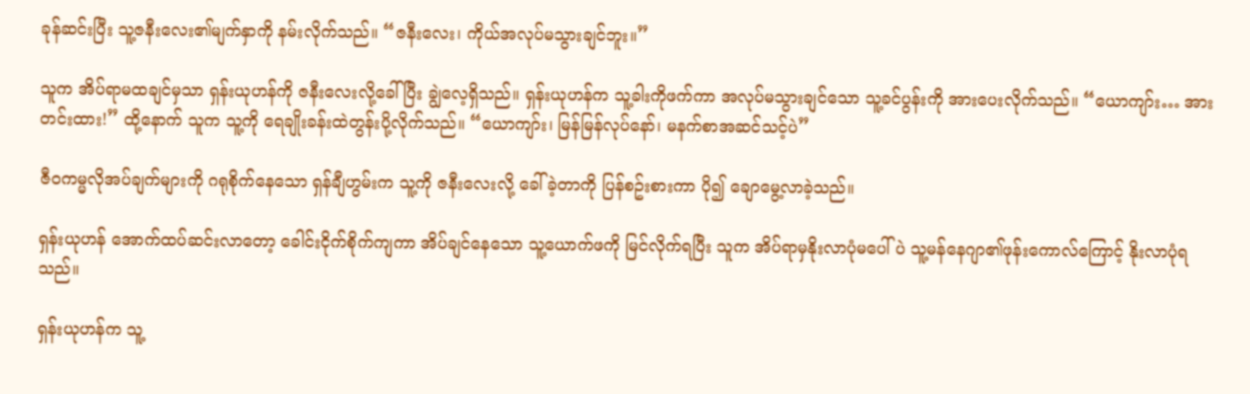ခုန်ဆင်းပြီး သူ့ဇနီးလေး၏မျက်နှာကို နမ်းလိုက်သည်။ “ဇနီးလေး၊ ကိုယ်အလုပ်မသွားချင်ဘူး။”

သူက အိပ်ရာမထချင်မှသာ ရှန်းယုဟန်ကို ဇနီးလေးလို့ခေါ်ပြီး ချွဲလေ့ရှိသည်။ ရှန်းယုဟန်က သူ့ခါးကိုဖက်ကာ အလုပ်မသွားချင်သော သူ့ခင်ပွန်းကို အားပေးလိုက်သည်။ “ယောကျာ်း… အားတင်းထား!” ထို့နောက် သူက သူ့ကို ရေချိုးခန်းထဲတွန်းပို့လိုက်သည်။ “ယောကျာ်း၊ မြန်မြန်လုပ်နော်၊ မနက်စာအဆင်သင့်ပဲ”

ဇီဝကမ္မလိုအပ်ချက်များကို ဂရုစိုက်နေသော ရှန်ချီဟွမ်းက သူ့ကို ဇနီးလေးလို့ ခေါ်ခဲ့တာကို ပြန်စဥ်းစားကာ ပို၍ ချောမွေ့လာခဲ့သည်။

ရှန်းယုဟန် အောက်ထပ်ဆင်းလာတော့ ခေါင်းငိုက်စိုက်ကျကာ အိပ်ချင်နေသော သူ့ယောက်ဖကို မြင်လိုက်ရပြီး သူက အိပ်ရာမှနိုးလာပုံမပေါ်ပဲ သူ့မန်နေဂျာ၏ဖုန်းကောလ်ကြောင့် နိုးလာပုံရသည်။

ရှန်းယုဟန်က သူ့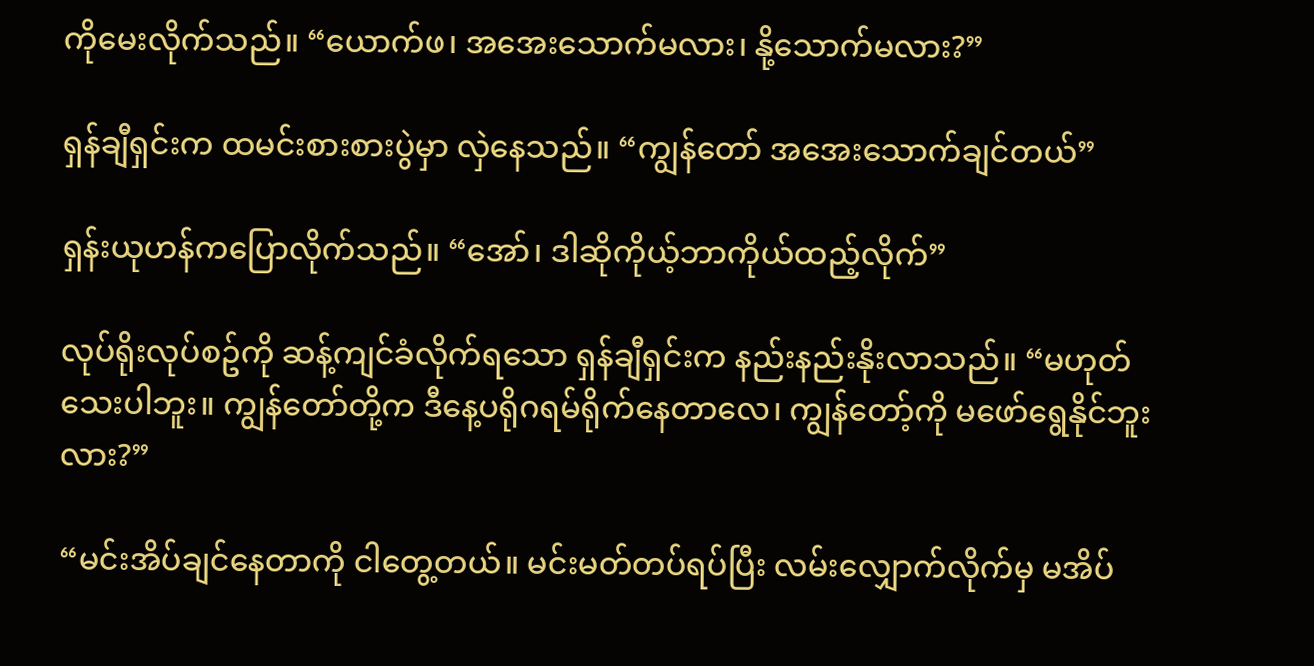ကိုမေးလိုက်သည်။ “ယောက်ဖ၊ အအေးသောက်မလား၊ နို့သောက်မလား?”

ရှန်ချီရှင်းက ထမင်းစားစားပွဲမှာ လှဲနေသည်။ “ကျွန်တော် အအေးသောက်ချင်တယ်”

ရှန်းယုဟန်ကပြောလိုက်သည်။ “အော်၊ ဒါဆိုကိုယ့်ဘာကိုယ်ထည့်လိုက်”

လုပ်ရိုးလုပ်စဥ်ကို ဆန့်ကျင်ခံလိုက်ရသော ရှန်ချီရှင်းက နည်းနည်းနိုးလာသည်။ “မဟုတ်သေးပါဘူး။ ကျွန်တော်တို့က ဒီနေ့ပရိုဂရမ်ရိုက်နေတာလေ၊ ကျွန်တော့်ကို မဖော်ရွေနိုင်ဘူးလား?”

“မင်းအိပ်ချင်နေတာကို ငါတွေ့တယ်။ မင်းမတ်တပ်ရပ်ပြီး လမ်းလျှောက်လိုက်မှ မအိပ်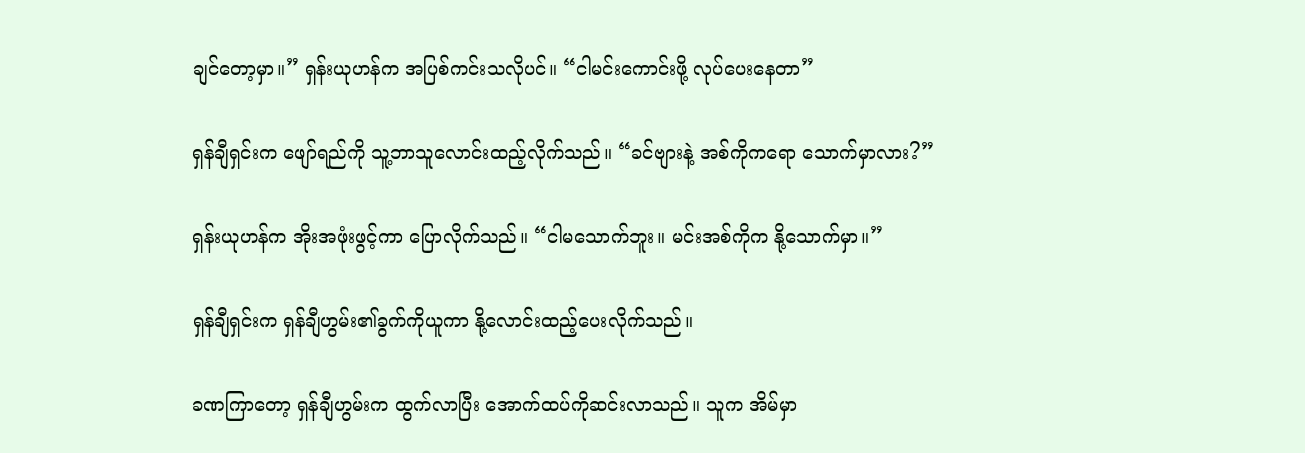ချင်တော့မှာ။” ရှန်းယုဟန်က အပြစ်ကင်းသလိုပင်။ “ငါမင်းကောင်းဖို့ လုပ်ပေးနေတာ”

ရှန်ချီရှင်းက ဖျော်ရည်ကို သူ့ဘာသူလောင်းထည့်လိုက်သည်။ “ခင်ဗျားနဲ့ အစ်ကိုကရော သောက်မှာလား?”

ရှန်းယုဟန်က အိုးအဖုံးဖွင့်ကာ ပြောလိုက်သည်။ “ငါမသောက်ဘူး။ မင်းအစ်ကိုက နို့သောက်မှာ။”

ရှန်ချီရှင်းက ရှန်ချီဟွမ်း၏ခွက်ကိုယူကာ နို့လောင်းထည့်ပေးလိုက်သည်။

ခဏကြာတော့ ရှန်ချီဟွမ်းက ထွက်လာပြီး အောက်ထပ်ကိုဆင်းလာသည်။ သူက အိမ်မှာ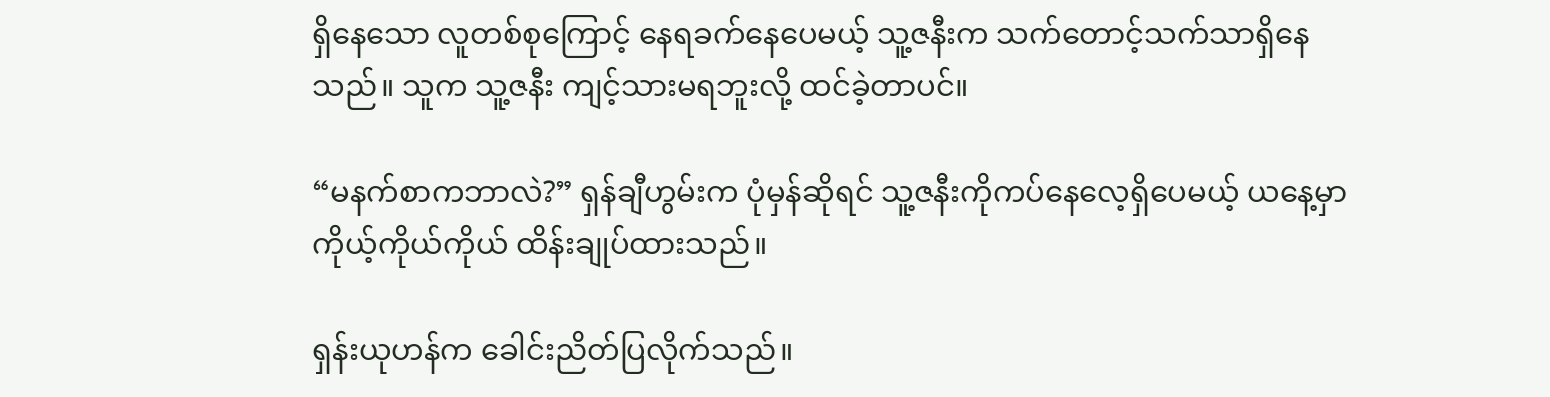ရှိနေသော လူတစ်စုကြောင့် နေရခက်နေပေမယ့် သူ့ဇနီးက သက်တောင့်သက်သာရှိနေသည်။ သူက သူ့ဇနီး ကျင့်သားမရဘူးလို့ ထင်ခဲ့တာပင်။

“မနက်စာကဘာလဲ?” ရှန်ချီဟွမ်းက ပုံမှန်ဆိုရင် သူ့ဇနီးကိုကပ်နေလေ့ရှိပေမယ့် ယနေ့မှာ ကိုယ့်ကိုယ်ကိုယ် ထိန်းချုပ်ထားသည်။

ရှန်းယုဟန်က ခေါင်းညိတ်ပြလိုက်သည်။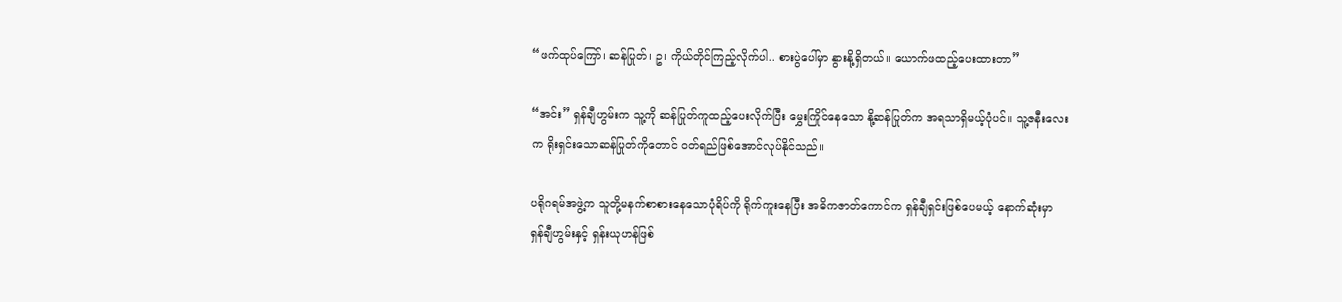“ဖက်ထုပ်ကြော်၊ ဆန်ပြုတ်၊ ဥ၊ ကိုယ်တိုင်ကြည့်လိုက်ပါ.. စားပွဲပေါ်မှာ နွားနို့ရှိတယ်။ ယောက်ဖထည့်ပေးထားတာ”

“အင်း” ရှန်ချီဟွမ်းက သူ့ကို ဆန်ပြုတ်ကူထည့်ပေးလိုက်ပြီး မွှေးကြိုင်နေသော နို့ဆန်ပြုတ်က အရသာရှိမယ့်ပုံပင်။ သူ့ဇနီးလေးက ရိုးရှင်းသောဆန်ပြုတ်ကိုတောင် ဝတ်ရည်ဖြစ်အောင်လုပ်နိုင်သည်။

ပရိုဂရမ်အဖွဲ့က သူတို့မနက်စာစားနေသောပုံရိပ်ကို ရိုက်ကူးနေပြီး အဓိကဇာတ်ကောင်က ရှန်ချီရှင်းဖြစ်ပေမယ့် နောက်ဆုံးမှာ ရှန်ချီဟွမ်းနှင့် ရှန်းယုဟန်ဖြစ်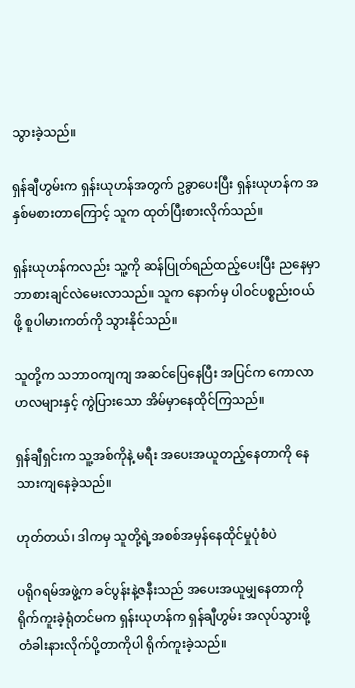သွားခဲ့သည်။

ရှန်ချီဟွမ်းက ရှန်းယုဟန်အတွက် ဥခွာပေးပြီး ရှန်းယုဟန်က အနှစ်မစားတာကြောင့် သူက ထုတ်ပြီးစားလိုက်သည်။

ရှန်းယုဟန်ကလည်း သူ့ကို ဆန်ပြုတ်ရည်ထည့်ပေးပြီး ညနေမှာ ဘာစားချင်လဲမေးလာသည်။ သူက နောက်မှ ပါဝင်ပစ္စည်းဝယ်ဖို့ စူပါမားကတ်ကို သွားနိုင်သည်။

သူတို့က သဘာဝကျကျ အဆင်ပြေနေပြီး အပြင်က ကောလာဟလများနှင့် ကွဲပြားသော အိမ်မှာနေထိုင်ကြသည်။

ရှန်ချီရှင်းက သူ့အစ်ကိုနဲ့ မရီး အပေးအယူတည့်နေတာကို နေသားကျနေခဲ့သည်။

ဟုတ်တယ်၊ ဒါကမှ သူတို့ရဲ့အစစ်အမှန်နေထိုင်မှုပုံစံပဲ

ပရိုဂရမ်အဖွဲ့က ခင်ပွန်းနဲ့ဇနီးသည် အပေးအယူမျှနေတာကို ရိုက်ကူးခဲ့ရုံတင်မက ရှန်းယုဟန်က ရှန်ချီဟွမ်း အလုပ်သွားဖို့ တံခါးနားလိုက်ပို့တာကိုပါ ရိုက်ကူးခဲ့သည်။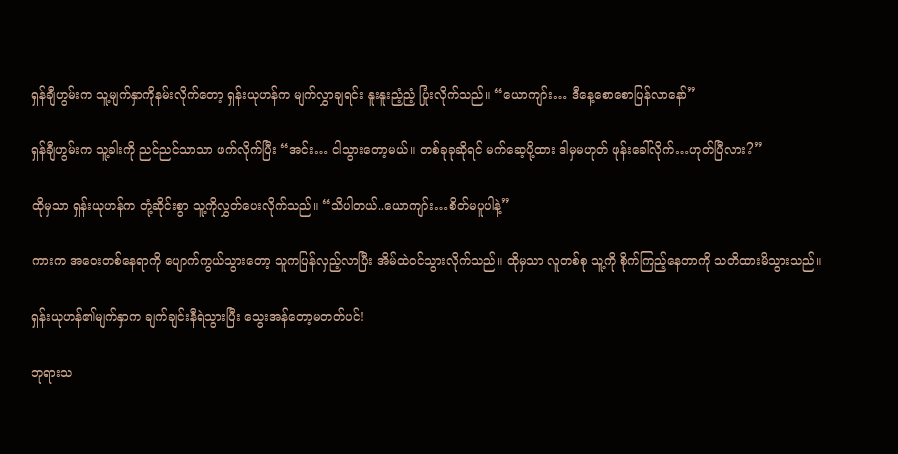ရှန်ချီဟွမ်းက သူ့မျက်နှာကိုနမ်းလိုက်တော့ ရှန်းယုဟန်က မျက်လွှာချရင်း နူးနူးညံ့ညံ့ ပြုံးလိုက်သည်။ “ယောကျာ်း… ဒီနေ့စောစောပြန်လာနော်”

ရှန်ချီဟွမ်းက သူ့ခါးကို ညင်ညင်သာသာ ဖက်လိုက်ပြီး “အင်း… ငါသွားတော့မယ်။ တစ်ခုခုဆိုရင် မက်ဆေ့ပို့ထား ဒါမှမဟုတ် ဖုန်းခေါ်လိုက်…ဟုတ်ပြီလား?”

ထိုမှသာ ရှန်းယုဟန်က တုံ့ဆိုင်းစွာ သူ့ကိုလွှတ်ပေးလိုက်သည်။ “သိပါတယ်..ယောကျာ်း…စိတ်မပူပါနဲ့”

ကားက အဝေးတစ်နေရာကို ပျောက်ကွယ်သွားတော့ သူကပြန်လှည့်လာပြီး အိမ်ထဲဝင်သွားလိုက်သည်။ ထိုမှသာ လူတစ်စု သူ့ကို စိုက်ကြည့်နေတာကို သတိထားမိသွားသည်။

ရှန်းယုဟန်၏မျက်နှာက ချက်ချင်းနီရဲသွားပြီး သွေးအန်တော့မတတ်ပင်!

ဘုရားသ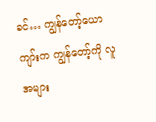ခင်… ကျွန်တော့်ယောကျာ်းက ကျွန်တော့်ကို လူအများ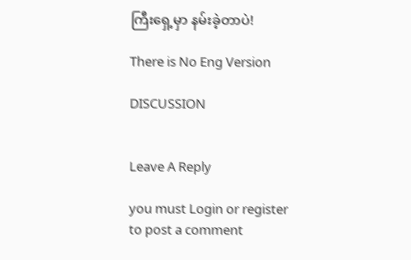ကြီးရှေ့မှာ နမ်းခဲ့တာပဲ!

There is No Eng Version

DISCUSSION


Leave A Reply

you must Login or register to post a comment